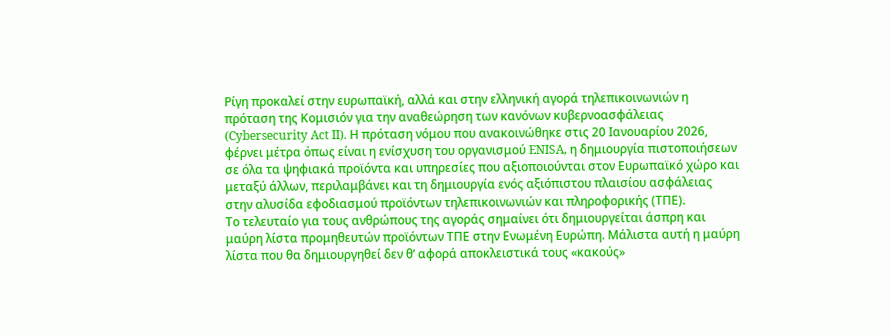Ρίγη προκαλεί στην ευρωπαϊκή, αλλά και στην ελληνική αγορά τηλεπικοινωνιών η πρόταση της Κομισιόν για την αναθεώρηση των κανόνων κυβερνοασφάλειας (Cybersecurity Act II). Η πρόταση νόμου που ανακοινώθηκε στις 20 Ιανουαρίου 2026, φέρνει μέτρα όπως είναι η ενίσχυση του οργανισμού ENISA, η δημιουργία πιστοποιήσεων σε όλα τα ψηφιακά προϊόντα και υπηρεσίες που αξιοποιούνται στον Ευρωπαϊκό χώρο και μεταξύ άλλων, περιλαμβάνει και τη δημιουργία ενός αξιόπιστου πλαισίου ασφάλειας στην αλυσίδα εφοδιασμού προϊόντων τηλεπικοινωνιών και πληροφορικής (ΤΠΕ).
Το τελευταίο για τους ανθρώπους της αγοράς σημαίνει ότι δημιουργείται άσπρη και μαύρη λίστα προμηθευτών προϊόντων ΤΠΕ στην Ενωμένη Ευρώπη. Μάλιστα αυτή η μαύρη λίστα που θα δημιουργηθεί δεν θ’ αφορά αποκλειστικά τους «κακούς»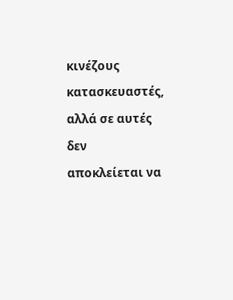κινέζους κατασκευαστές, αλλά σε αυτές δεν αποκλείεται να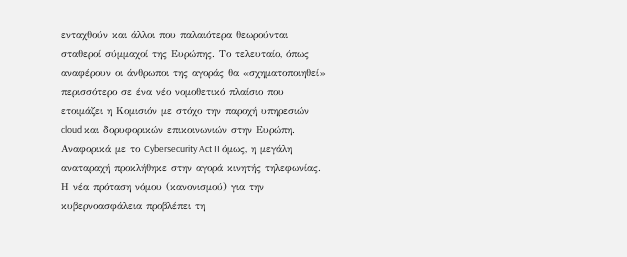ενταχθούν και άλλοι που παλαιότερα θεωρούνται σταθεροί σύμμαχοί της Ευρώπης. Το τελευταίο, όπως αναφέρουν οι άνθρωποι της αγοράς θα «σχηματοποιηθεί» περισσότερο σε ένα νέο νομοθετικό πλαίσιο που ετοιμάζει η Κομισιόν με στόχο την παροχή υπηρεσιών cloud και δορυφορικών επικοινωνιών στην Ευρώπη.
Αναφορικά με το Cybersecurity Act II όμως, η μεγάλη αναταραχή προκλήθηκε στην αγορά κινητής τηλεφωνίας. Η νέα πρόταση νόμου (κανονισμού) για την κυβερνοασφάλεια προβλέπει τη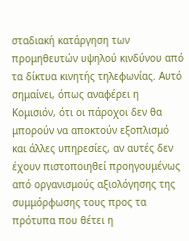σταδιακή κατάργηση των προμηθευτών υψηλού κινδύνου από τα δίκτυα κινητής τηλεφωνίας. Αυτό σημαίνει, όπως αναφέρει η Κομισιόν, ότι οι πάροχοι δεν θα μπορούν να αποκτούν εξοπλισμό και άλλες υπηρεσίες, αν αυτές δεν έχουν πιστοποιηθεί προηγουμένως από οργανισμούς αξιολόγησης της συμμόρφωσης τους προς τα πρότυπα που θέτει η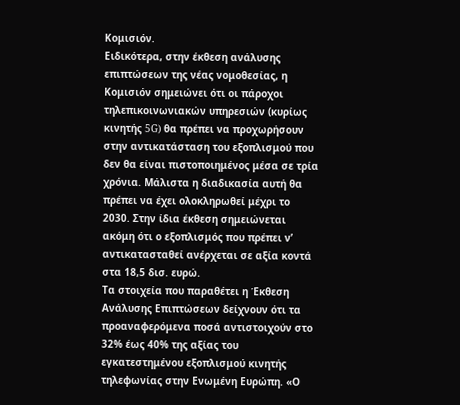Κομισιόν.
Ειδικότερα, στην έκθεση ανάλυσης επιπτώσεων της νέας νομοθεσίας, η Κομισιόν σημειώνει ότι οι πάροχοι τηλεπικοινωνιακών υπηρεσιών (κυρίως κινητής 5G) θα πρέπει να προχωρήσουν στην αντικατάσταση του εξοπλισμού που δεν θα είναι πιστοποιημένος μέσα σε τρία χρόνια. Μάλιστα η διαδικασία αυτή θα πρέπει να έχει ολοκληρωθεί μέχρι το 2030. Στην ίδια έκθεση σημειώνεται ακόμη ότι ο εξοπλισμός που πρέπει ν’ αντικατασταθεί ανέρχεται σε αξία κοντά στα 18,5 δισ. ευρώ.
Τα στοιχεία που παραθέτει η Έκθεση Ανάλυσης Επιπτώσεων δείχνουν ότι τα προαναφερόμενα ποσά αντιστοιχούν στο 32% έως 40% της αξίας του εγκατεστημένου εξοπλισμού κινητής τηλεφωνίας στην Ενωμένη Ευρώπη. «Ο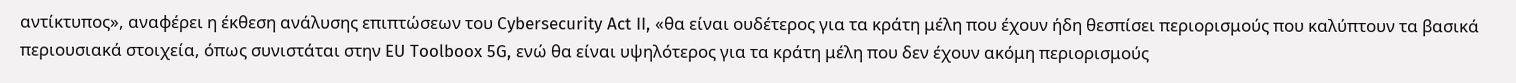αντίκτυπος», αναφέρει η έκθεση ανάλυσης επιπτώσεων του Cybersecurity Act II, «θα είναι ουδέτερος για τα κράτη μέλη που έχουν ήδη θεσπίσει περιορισμούς που καλύπτουν τα βασικά περιουσιακά στοιχεία, όπως συνιστάται στην EU Toolboox 5G, ενώ θα είναι υψηλότερος για τα κράτη μέλη που δεν έχουν ακόμη περιορισμούς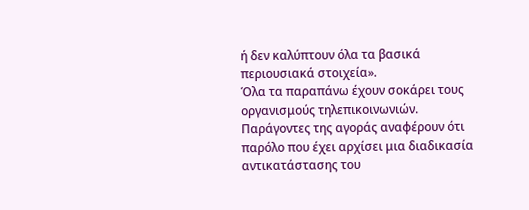ή δεν καλύπτουν όλα τα βασικά περιουσιακά στοιχεία».
Όλα τα παραπάνω έχουν σοκάρει τους οργανισμούς τηλεπικοινωνιών. Παράγοντες της αγοράς αναφέρουν ότι παρόλο που έχει αρχίσει μια διαδικασία αντικατάστασης του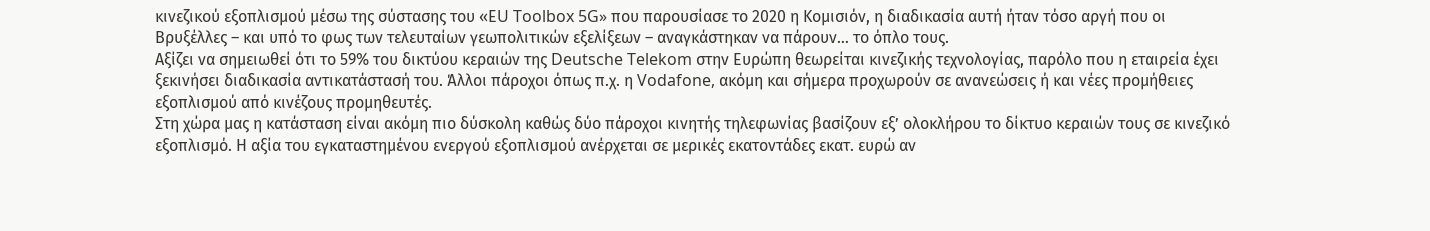κινεζικού εξοπλισμού μέσω της σύστασης του «ΕU Toolbox 5G» που παρουσίασε το 2020 η Κομισιόν, η διαδικασία αυτή ήταν τόσο αργή που οι Βρυξέλλες – και υπό το φως των τελευταίων γεωπολιτικών εξελίξεων – αναγκάστηκαν να πάρουν… το όπλο τους.
Αξίζει να σημειωθεί ότι το 59% του δικτύου κεραιών της Deutsche Telekom στην Ευρώπη θεωρείται κινεζικής τεχνολογίας, παρόλο που η εταιρεία έχει ξεκινήσει διαδικασία αντικατάστασή του. Άλλοι πάροχοι όπως π.χ. η Vodafone, ακόμη και σήμερα προχωρούν σε ανανεώσεις ή και νέες προμήθειες εξοπλισμού από κινέζους προμηθευτές.
Στη χώρα μας η κατάσταση είναι ακόμη πιο δύσκολη καθώς δύο πάροχοι κινητής τηλεφωνίας βασίζουν εξ’ ολοκλήρου το δίκτυο κεραιών τους σε κινεζικό εξοπλισμό. Η αξία του εγκαταστημένου ενεργού εξοπλισμού ανέρχεται σε μερικές εκατοντάδες εκατ. ευρώ αν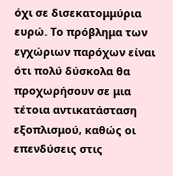όχι σε δισεκατομμύρια ευρώ. Το πρόβλημα των εγχώριων παρόχων είναι ότι πολύ δύσκολα θα προχωρήσουν σε μια τέτοια αντικατάσταση εξοπλισμού, καθώς οι επενδύσεις στις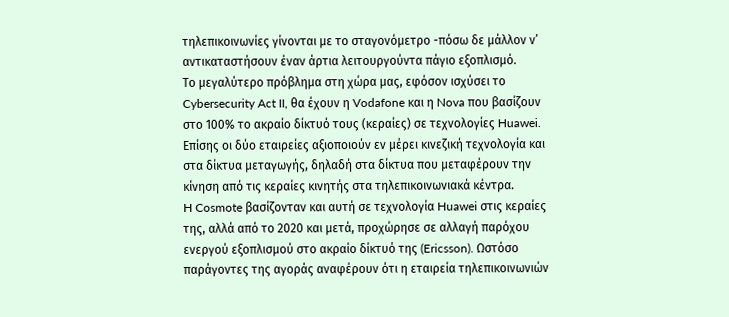τηλεπικοινωνίες γίνονται με το σταγονόμετρο -πόσω δε μάλλον ν’ αντικαταστήσουν έναν άρτια λειτουργούντα πάγιο εξοπλισμό.
Το μεγαλύτερο πρόβλημα στη χώρα μας, εφόσον ισχύσει το Cybersecurity Act II, θα έχουν η Vodafone και η Nova που βασίζουν στο 100% το ακραίο δίκτυό τους (κεραίες) σε τεχνολογίες Huawei. Επίσης οι δύο εταιρείες αξιοποιούν εν μέρει κινεζική τεχνολογία και στα δίκτυα μεταγωγής, δηλαδή στα δίκτυα που μεταφέρουν την κίνηση από τις κεραίες κινητής στα τηλεπικοινωνιακά κέντρα.
H Cosmote βασίζονταν και αυτή σε τεχνολογία Huawei στις κεραίες της, αλλά από το 2020 και μετά, προχώρησε σε αλλαγή παρόχου ενεργού εξοπλισμού στο ακραίο δίκτυό της (Ericsson). Ωστόσο παράγοντες της αγοράς αναφέρουν ότι η εταιρεία τηλεπικοινωνιών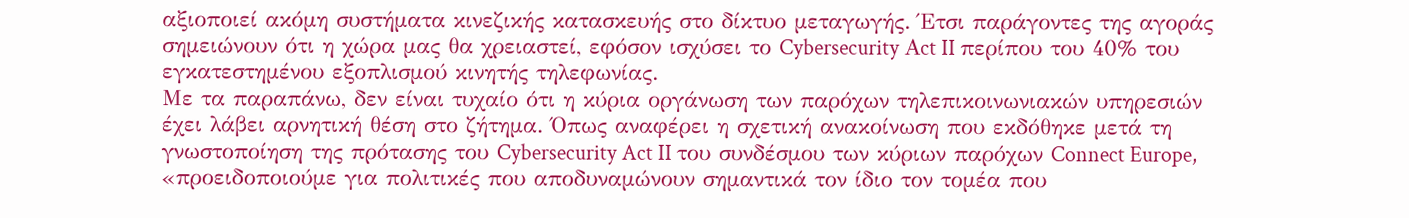αξιοποιεί ακόμη συστήματα κινεζικής κατασκευής στο δίκτυο μεταγωγής. Έτσι παράγοντες της αγοράς σημειώνουν ότι η χώρα μας θα χρειαστεί, εφόσον ισχύσει το Cybersecurity Αct II περίπου του 40% του εγκατεστημένου εξοπλισμού κινητής τηλεφωνίας.
Με τα παραπάνω, δεν είναι τυχαίο ότι η κύρια οργάνωση των παρόχων τηλεπικοινωνιακών υπηρεσιών έχει λάβει αρνητική θέση στο ζήτημα. Όπως αναφέρει η σχετική ανακοίνωση που εκδόθηκε μετά τη γνωστοποίηση της πρότασης του Cybersecurity Act II του συνδέσμου των κύριων παρόχων Connect Europe, «προειδοποιούμε για πολιτικές που αποδυναμώνουν σημαντικά τον ίδιο τον τομέα που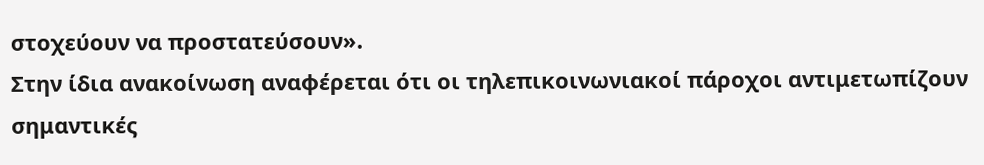στοχεύουν να προστατεύσουν».
Στην ίδια ανακοίνωση αναφέρεται ότι οι τηλεπικοινωνιακοί πάροχοι αντιμετωπίζουν σημαντικές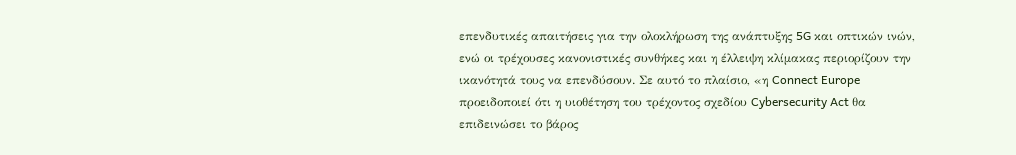επενδυτικές απαιτήσεις για την ολοκλήρωση της ανάπτυξης 5G και οπτικών ινών, ενώ οι τρέχουσες κανονιστικές συνθήκες και η έλλειψη κλίμακας περιορίζουν την ικανότητά τους να επενδύσουν. Σε αυτό το πλαίσιο, «η Connect Europe προειδοποιεί ότι η υιοθέτηση του τρέχοντος σχεδίου Cybersecurity Act θα επιδεινώσει το βάρος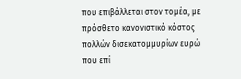που επιβάλλεται στον τομέα, με πρόσθετο κανονιστικό κόστος πολλών δισεκατομμυρίων ευρώ που επί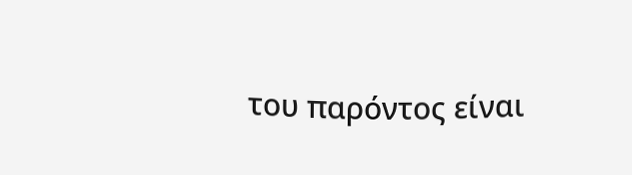του παρόντος είναι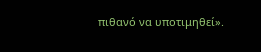πιθανό να υποτιμηθεί».